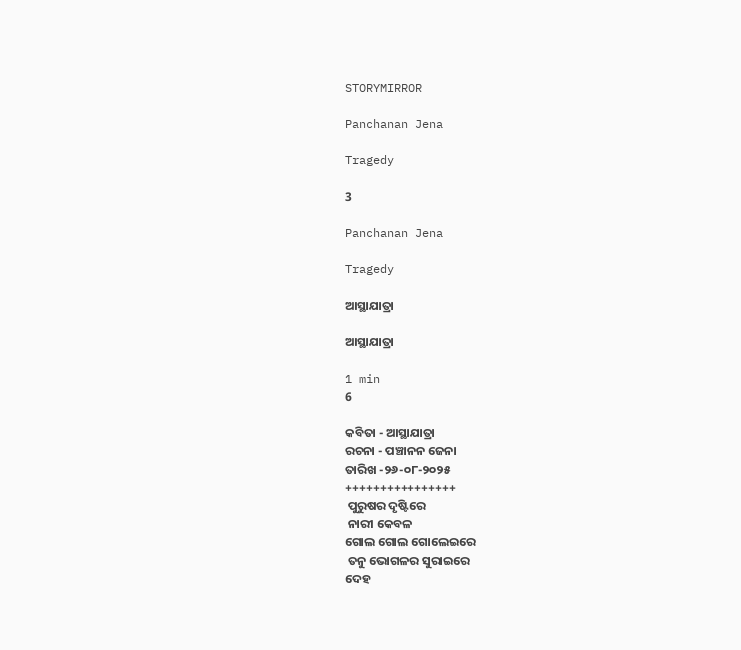STORYMIRROR

Panchanan Jena

Tragedy

3

Panchanan Jena

Tragedy

ଆସ୍ଥାଯାତ୍ରା

ଆସ୍ଥାଯାତ୍ରା

1 min
6

କବିତା - ଆସ୍ଥାଯାତ୍ରା
ରଚନା - ପଞ୍ଚାନନ ଜେନା
ତାରିଖ -୨୬-୦୮-୨୦୨୫
++++++++++++++++
 ପୁରୁଷର ଦୃଷ୍ଟିରେ
 ନାରୀ କେବଳ
ଗୋଲ ଗୋଲ ଗୋଲେଇରେ
 ତନୁ ଭୋଗଳର ସୁରାଇରେ
ଦେହ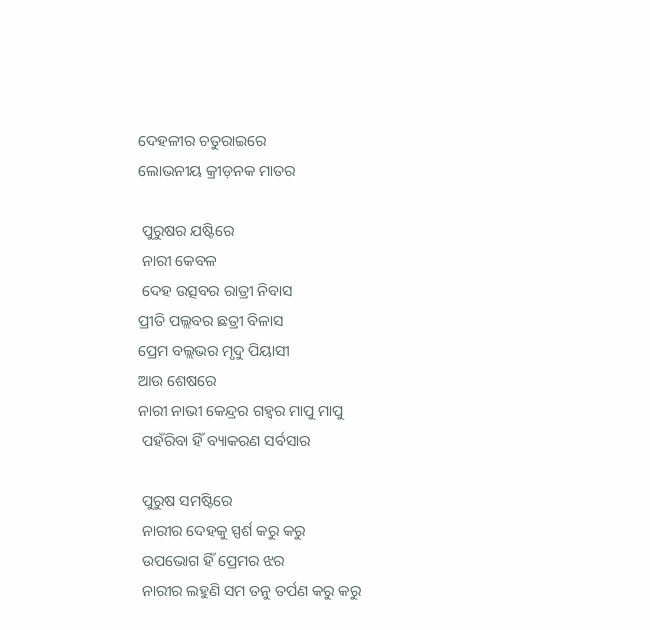ଦେହଳୀର ଚତୁରାଇରେ
ଲୋଭନୀୟ କ୍ରୀଡ଼ନକ ମାତର

 ପୁରୁଷର ଯଷ୍ଟିରେ
 ନାରୀ କେବଳ
 ଦେହ ଉତ୍ସବର ରାତ୍ରୀ ନିବାସ
ପ୍ରୀତି ପଲ୍ଲବର ଛତ୍ରୀ ବିଳାସ
ପ୍ରେମ ବଲ୍ଲଭର ମୃଦୁ ପିୟାସୀ
ଆଉ ଶେଷରେ
ନାରୀ ନାଭୀ କେନ୍ଦ୍ରର ଗହ୍ବର ମାପୁ ମାପୁ
 ପହଁରିବା ହିଁ ବ୍ୟାକରଣ ସର୍ବସାର

 ପୁରୁଷ ସମଷ୍ଟିରେ
 ନାରୀର ଦେହକୁ ସ୍ପର୍ଶ କରୁ କରୁ
 ଉପଭୋଗ ହିଁ ପ୍ରେମର ଝର
 ନାରୀର ଲହୁଣି ସମ ତନୁ ତର୍ପଣ କରୁ କରୁ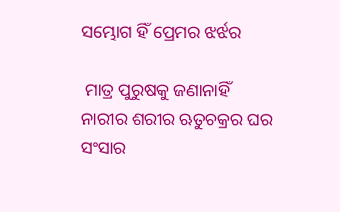ସମ୍ଭୋଗ ହିଁ ପ୍ରେମର ଝର୍ଝର

 ମାତ୍ର ପୁରୁଷକୁ ଜଣାନାହିଁ
ନାରୀର ଶରୀର ଋତୁଚକ୍ରର ଘର ସଂସାର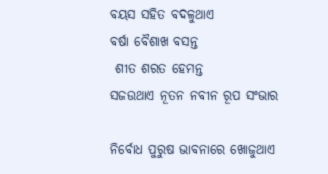ବୟସ ସହିତ ବଦଳୁଥାଏ
ବର୍ଷା ବୈଶାଖ ବସନ୍ତ
 ଶୀତ ଶରତ ହେମନ୍ତ
ସଜଉଥାଏ ନୂତନ ନବୀନ ରୂପ ସଂଭାର

ନିର୍ବୋଧ ପୁରୁଷ ଭାବନାରେ ଖୋଜୁଥାଏ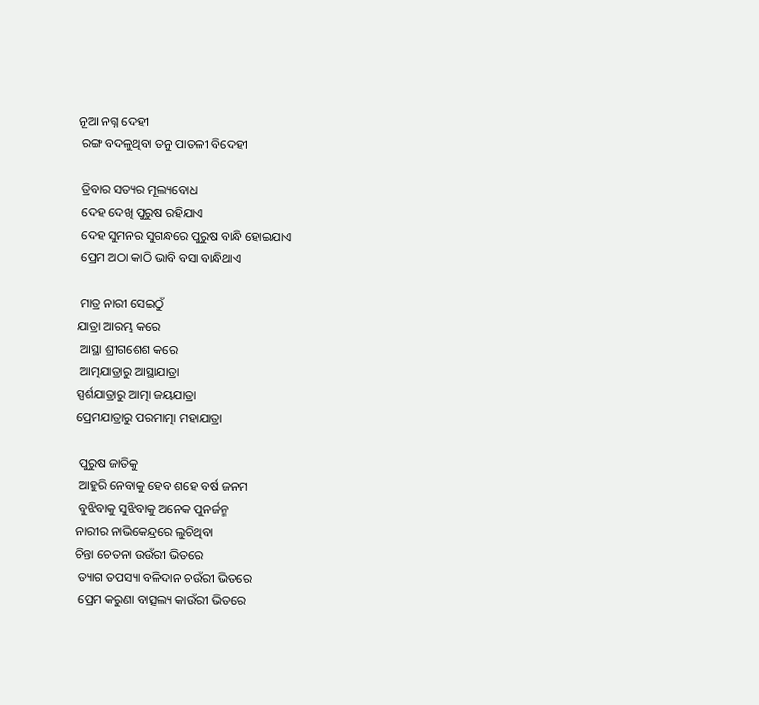ନୂଆ ନଗ୍ନ ଦେହୀ
 ରଙ୍ଗ ବଦଳୁଥିବା ତନୁ ପାତଳୀ ବିଦେହୀ

 ତ୍ରିବାର ସତ୍ୟର ମୂଲ୍ୟବୋଧ
 ଦେହ ଦେଖି ପୁରୁଷ ରହିଯାଏ
 ଦେହ ସୁମନର ସୁଗନ୍ଧରେ ପୁରୁଷ ବାନ୍ଧି ହୋଇଯାଏ
 ପ୍ରେମ ଅଠା କାଠି ଭାବି ବସା ବାନ୍ଧିଥାଏ

 ମାତ୍ର ନାରୀ ସେଇଠୁଁ
ଯାତ୍ରା ଆରମ୍ଭ କରେ
 ଆସ୍ଥା ଶ୍ରୀଗଶେଶ କରେ
 ଆତ୍ମଯାତ୍ରାରୁ ଆସ୍ଥାଯାତ୍ରା
ସ୍ପର୍ଶଯାତ୍ରାରୁ ଆତ୍ମା ଜୟଯାତ୍ରା
ପ୍ରେମଯାତ୍ରାରୁ ପରମାତ୍ମା ମହାଯାତ୍ରା

 ପୁରୁଷ ଜାତିକୁ
 ଆହୁରି ନେବାକୁ ହେବ ଶହେ ବର୍ଷ ଜନମ
 ବୁଝିବାକୁ ସୁଝିବାକୁ ଅନେକ ପୁନର୍ଜନ୍ମ
ନାରୀର ନାଭିକେନ୍ଦ୍ରରେ ଲୁଚିଥିବା
ଚିନ୍ତା ଚେତନା ଉଉଁରୀ ଭିତରେ
 ତ୍ୟାଗ ତପସ୍ୟା ବଳିଦାନ ଚଉଁରୀ ଭିତରେ
 ପ୍ରେମ କରୁଣା ବାତ୍ସଲ୍ୟ କାଉଁରୀ ଭିତରେ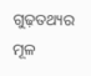ଗୁଢ଼ତଥ୍ୟର ମୂଳ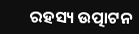ରହସ୍ୟ ଉତ୍ପାଟନ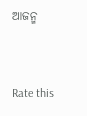ଆଜନ୍ମ


Rate this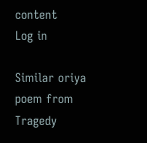content
Log in

Similar oriya poem from Tragedy